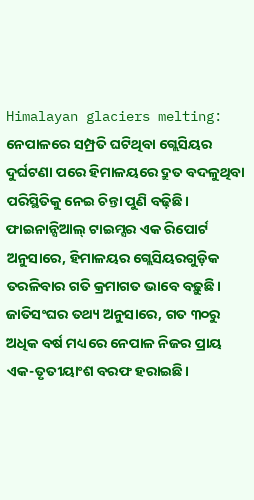Himalayan glaciers melting: ନେପାଳରେ ସମ୍ପ୍ରତି ଘଟିଥିବା ଗ୍ଲେସିୟର ଦୁର୍ଘଟଣା ପରେ ହିମାଳୟରେ ଦ୍ରୁତ ବଦଳୁଥିବା ପରିସ୍ଥିତିକୁ ନେଇ ଚିନ୍ତା ପୁଣି ବଢ଼ିଛି। ଫାଇନାନ୍ସିଆଲ୍ ଟାଇମ୍ସର ଏକ ରିପୋର୍ଟ ଅନୁସାରେ, ହିମାଳୟର ଗ୍ଲେସିୟରଗୁଡ଼ିକ ତରଳିବାର ଗତି କ୍ରମାଗତ ଭାବେ ବଢ଼ୁଛି। ଜାତିସଂଘର ତଥ୍ୟ ଅନୁସାରେ, ଗତ ୩୦ରୁ ଅଧିକ ବର୍ଷ ମଧ୍ୟରେ ନେପାଳ ନିଜର ପ୍ରାୟ ଏକ-ତୃତୀୟାଂଶ ବରଫ ହରାଇଛି।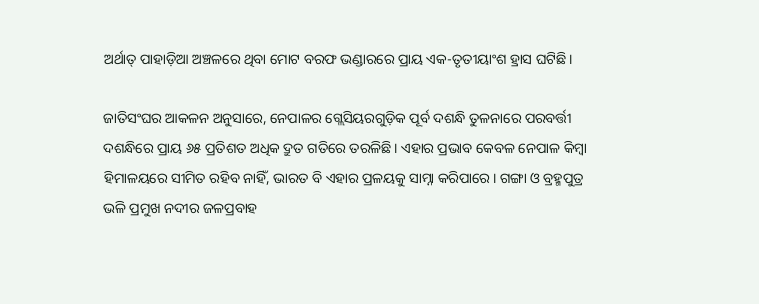ଅର୍ଥାତ୍ ପାହାଡ଼ିଆ ଅଞ୍ଚଳରେ ଥିବା ମୋଟ ବରଫ ଭଣ୍ଡାରରେ ପ୍ରାୟ ଏକ-ତୃତୀୟାଂଶ ହ୍ରାସ ଘଟିଛି।

ଜାତିସଂଘର ଆକଳନ ଅନୁସାରେ, ନେପାଳର ଗ୍ଲେସିୟରଗୁଡ଼ିକ ପୂର୍ବ ଦଶନ୍ଧି ତୁଳନାରେ ପରବର୍ତ୍ତୀ ଦଶନ୍ଧିରେ ପ୍ରାୟ ୬୫ ପ୍ରତିଶତ ଅଧିକ ଦ୍ରୁତ ଗତିରେ ତରଳିଛି। ଏହାର ପ୍ରଭାବ କେବଳ ନେପାଳ କିମ୍ବା ହିମାଳୟରେ ସୀମିତ ରହିବ ନାହିଁ, ଭାରତ ବି ଏହାର ପ୍ରଳୟକୁ ସାମ୍ନା କରିପାରେ। ଗଙ୍ଗା ଓ ବ୍ରହ୍ମପୁତ୍ର ଭଳି ପ୍ରମୁଖ ନଦୀର ଜଳପ୍ରବାହ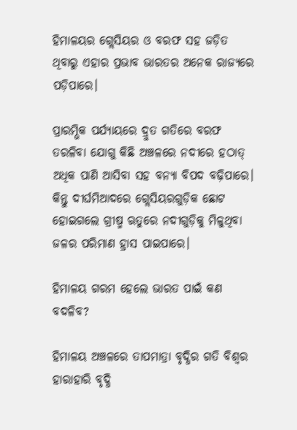ହିମାଳୟର ଗ୍ଲେସିୟର ଓ ବରଫ ସହ ଜଡ଼ିତ ଥିବାରୁ ଏହାର ପ୍ରଭାବ ଭାରତର ଅନେକ ରାଜ୍ୟରେ ପଡ଼ିପାରେ।

ପ୍ରାରମ୍ଭିକ ପର୍ଯ୍ୟାୟରେ ଦ୍ରୁତ ଗତିରେ ବରଫ ତରଳିବା ଯୋଗୁ କିଛି ଅଞ୍ଚଳରେ ନଦୀରେ ହଠାତ୍ ଅଧିକ ପାଣି ଆସିବା ସହ ବନ୍ୟା ବିପଦ ବଢ଼ିପାରେ। କିନ୍ତୁ ଦୀର୍ଘମିଆଦରେ ଗ୍ଲେସିୟରଗୁଡ଼ିକ ଛୋଟ ହୋଇଗଲେ ଗ୍ରୀଷ୍ମ ଋତୁରେ ନଦୀଗୁଡ଼ିକୁ ମିଳୁଥିବା ଜଳର ପରିମାଣ ହ୍ରାସ ପାଇପାରେ।

ହିମାଳୟ ଗରମ ହେଲେ ଭାରତ ପାଇଁ କଣ ବଦଳିବ?

ହିମାଳୟ ଅଞ୍ଚଳରେ ତାପମାତ୍ରା ବୃଦ୍ଧିର ଗତି ବିଶ୍ୱର ହାରାହାରି ବୃଦ୍ଧି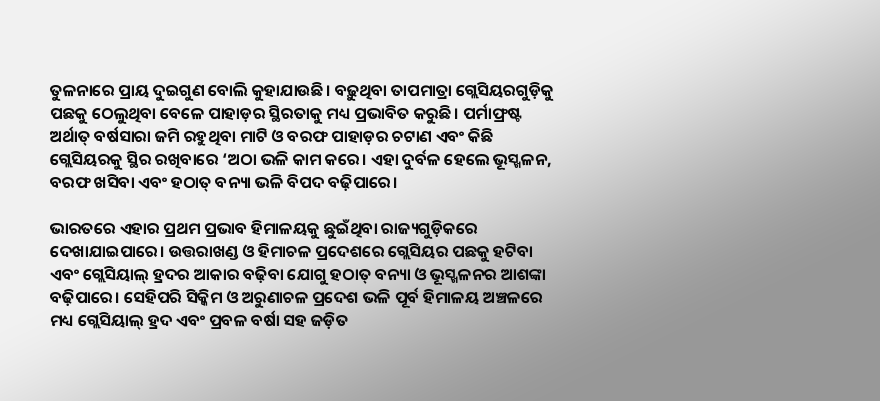ତୁଳନାରେ ପ୍ରାୟ ଦୁଇଗୁଣ ବୋଲି କୁହାଯାଉଛି। ବଢ଼ୁଥିବା ତାପମାତ୍ରା ଗ୍ଲେସିୟରଗୁଡ଼ିକୁ ପଛକୁ ଠେଲୁଥିବା ବେଳେ ପାହାଡ଼ର ସ୍ଥିରତାକୁ ମଧ୍ୟ ପ୍ରଭାବିତ କରୁଛି। ପର୍ମାଫ୍ରଷ୍ଟ ଅର୍ଥାତ୍ ବର୍ଷସାରା ଜମି ରହୁଥିବା ମାଟି ଓ ବରଫ ପାହାଡ଼ର ଚଟାଣ ଏବଂ କିଛି ଗ୍ଲେସିୟରକୁ ସ୍ଥିର ରଖିବାରେ ‘ଅଠା ଭଳି କାମ କରେ। ଏହା ଦୁର୍ବଳ ହେଲେ ଭୂସ୍ଖଳନ, ବରଫ ଖସିବା ଏବଂ ହଠାତ୍ ବନ୍ୟା ଭଳି ବିପଦ ବଢ଼ିପାରେ।

ଭାରତରେ ଏହାର ପ୍ରଥମ ପ୍ରଭାବ ହିମାଳୟକୁ ଛୁଇଁଥିବା ରାଜ୍ୟଗୁଡ଼ିକରେ ଦେଖାଯାଇପାରେ। ଉତ୍ତରାଖଣ୍ଡ ଓ ହିମାଚଳ ପ୍ରଦେଶରେ ଗ୍ଲେସିୟର ପଛକୁ ହଟିବା ଏବଂ ଗ୍ଲେସିୟାଲ୍ ହ୍ରଦର ଆକାର ବଢ଼ିବା ଯୋଗୁ ହଠାତ୍ ବନ୍ୟା ଓ ଭୂସ୍ଖଳନର ଆଶଙ୍କା ବଢ଼ିପାରେ। ସେହିପରି ସିକ୍କିମ ଓ ଅରୁଣାଚଳ ପ୍ରଦେଶ ଭଳି ପୂର୍ବ ହିମାଳୟ ଅଞ୍ଚଳରେ ମଧ୍ୟ ଗ୍ଲେସିୟାଲ୍ ହ୍ରଦ ଏବଂ ପ୍ରବଳ ବର୍ଷା ସହ ଜଡ଼ିତ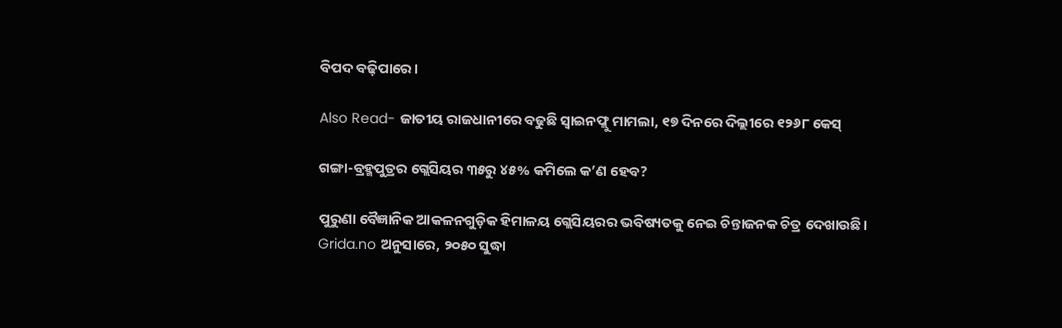ବିପଦ ବଢ଼ିପାରେ।

Also Read- ଜାତୀୟ ରାଜଧାନୀରେ ବଢୁଛି ସ୍ୱାଇନଫ୍ଲୁ ମାମଲା, ୧୭ ଦିନରେ ଦିଲ୍ଲୀରେ ୧୨୬୮ କେସ୍

ଗଙ୍ଗା-ବ୍ରହ୍ମପୁତ୍ରର ଗ୍ଲେସିୟର ୩୫ରୁ ୪୫% କମିଲେ କ’ଣ ହେବ?

ପୁରୁଣା ବୈଜ୍ଞାନିକ ଆକଳନଗୁଡ଼ିକ ହିମାଳୟ ଗ୍ଲେସିୟରର ଭବିଷ୍ୟତକୁ ନେଇ ଚିନ୍ତାଜନକ ଚିତ୍ର ଦେଖାଉଛି। Grida.no ଅନୁସାରେ, ୨୦୫୦ ସୁଦ୍ଧା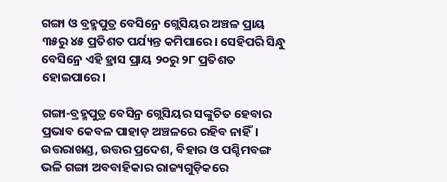ଗଙ୍ଗା ଓ ବ୍ରହ୍ମପୁତ୍ର ବେସିନ୍ରେ ଗ୍ଲେସିୟର ଅଞ୍ଚଳ ପ୍ରାୟ ୩୫ରୁ ୪୫ ପ୍ରତିଶତ ପର୍ଯ୍ୟନ୍ତ କମିପାରେ। ସେହିପରି ସିନ୍ଧୁ ବେସିନ୍ରେ ଏହି ହ୍ରାସ ପ୍ରାୟ ୨୦ରୁ ୨୮ ପ୍ରତିଶତ ହୋଇପାରେ।

ଗଙ୍ଗା-ବ୍ରହ୍ମପୁତ୍ର ବେସିନ୍ର ଗ୍ଲେସିୟର ସଙ୍କୁଚିତ ହେବାର ପ୍ରଭାବ କେବଳ ପାହାଡ଼ ଅଞ୍ଚଳରେ ରହିବ ନାହିଁ। ଉତ୍ତରାଖଣ୍ଡ, ଉତ୍ତର ପ୍ରଦେଶ, ବିହାର ଓ ପଶ୍ଚିମବଙ୍ଗ ଭଳି ଗଙ୍ଗା ଅବବାହିକାର ରାଜ୍ୟଗୁଡ଼ିକରେ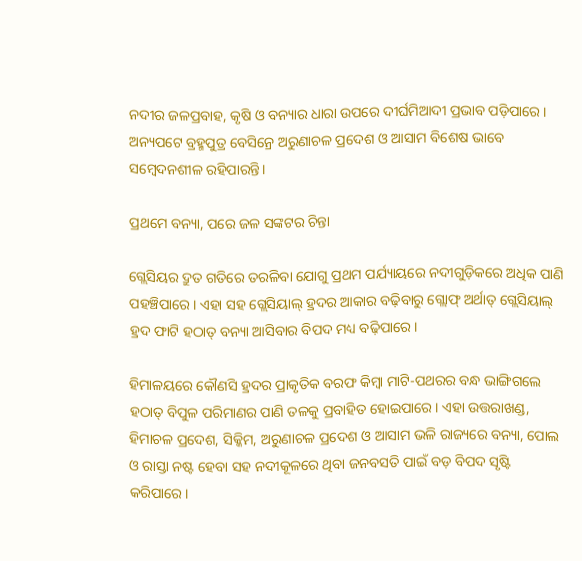ନଦୀର ଜଳପ୍ରବାହ, କୃଷି ଓ ବନ୍ୟାର ଧାରା ଉପରେ ଦୀର୍ଘମିଆଦୀ ପ୍ରଭାବ ପଡ଼ିପାରେ। ଅନ୍ୟପଟେ ବ୍ରହ୍ମପୁତ୍ର ବେସିନ୍ରେ ଅରୁଣାଚଳ ପ୍ରଦେଶ ଓ ଆସାମ ବିଶେଷ ଭାବେ ସମ୍ବେଦନଶୀଳ ରହିପାରନ୍ତି।

ପ୍ରଥମେ ବନ୍ୟା, ପରେ ଜଳ ସଙ୍କଟର ଚିନ୍ତା

ଗ୍ଲେସିୟର ଦ୍ରୁତ ଗତିରେ ତରଳିବା ଯୋଗୁ ପ୍ରଥମ ପର୍ଯ୍ୟାୟରେ ନଦୀଗୁଡ଼ିକରେ ଅଧିକ ପାଣି ପହଞ୍ଚିପାରେ। ଏହା ସହ ଗ୍ଲେସିୟାଲ୍ ହ୍ରଦର ଆକାର ବଢ଼ିବାରୁ ଗ୍ଲୋଫ୍ ଅର୍ଥାତ୍ ଗ୍ଲେସିୟାଲ୍ ହ୍ରଦ ଫାଟି ହଠାତ୍ ବନ୍ୟା ଆସିବାର ବିପଦ ମଧ୍ୟ ବଢ଼ିପାରେ।

ହିମାଳୟରେ କୌଣସି ହ୍ରଦର ପ୍ରାକୃତିକ ବରଫ କିମ୍ବା ମାଟି-ପଥରର ବନ୍ଧ ଭାଙ୍ଗିଗଲେ ହଠାତ୍ ବିପୁଳ ପରିମାଣର ପାଣି ତଳକୁ ପ୍ରବାହିତ ହୋଇପାରେ। ଏହା ଉତ୍ତରାଖଣ୍ଡ, ହିମାଚଳ ପ୍ରଦେଶ, ସିକ୍କିମ, ଅରୁଣାଚଳ ପ୍ରଦେଶ ଓ ଆସାମ ଭଳି ରାଜ୍ୟରେ ବନ୍ୟା, ପୋଲ ଓ ରାସ୍ତା ନଷ୍ଟ ହେବା ସହ ନଦୀକୂଳରେ ଥିବା ଜନବସତି ପାଇଁ ବଡ଼ ବିପଦ ସୃଷ୍ଟି କରିପାରେ।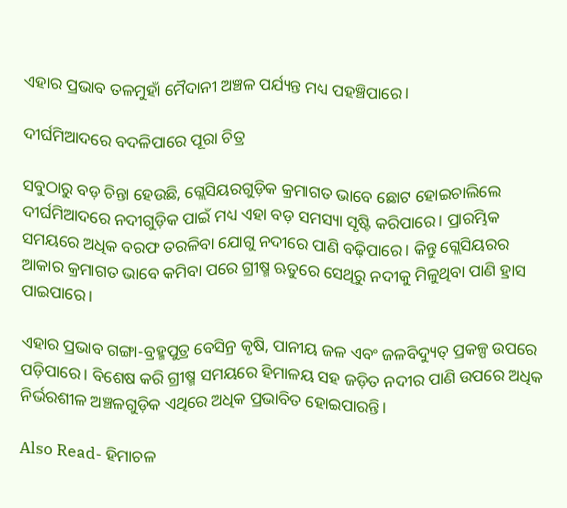ଏହାର ପ୍ରଭାବ ତଳମୁହାଁ ମୈଦାନୀ ଅଞ୍ଚଳ ପର୍ଯ୍ୟନ୍ତ ମଧ୍ୟ ପହଞ୍ଚିପାରେ।

ଦୀର୍ଘମିଆଦରେ ବଦଳିପାରେ ପୂରା ଚିତ୍ର

ସବୁଠାରୁ ବଡ଼ ଚିନ୍ତା ହେଉଛି, ଗ୍ଲେସିୟରଗୁଡ଼ିକ କ୍ରମାଗତ ଭାବେ ଛୋଟ ହୋଇଚାଲିଲେ ଦୀର୍ଘମିଆଦରେ ନଦୀଗୁଡ଼ିକ ପାଇଁ ମଧ୍ୟ ଏହା ବଡ଼ ସମସ୍ୟା ସୃଷ୍ଟି କରିପାରେ। ପ୍ରାରମ୍ଭିକ ସମୟରେ ଅଧିକ ବରଫ ତରଳିବା ଯୋଗୁ ନଦୀରେ ପାଣି ବଢ଼ିପାରେ। କିନ୍ତୁ ଗ୍ଲେସିୟରର ଆକାର କ୍ରମାଗତ ଭାବେ କମିବା ପରେ ଗ୍ରୀଷ୍ମ ଋତୁରେ ସେଥିରୁ ନଦୀକୁ ମିଳୁଥିବା ପାଣି ହ୍ରାସ ପାଇପାରେ।

ଏହାର ପ୍ରଭାବ ଗଙ୍ଗା-ବ୍ରହ୍ମପୁତ୍ର ବେସିନ୍ର କୃଷି, ପାନୀୟ ଜଳ ଏବଂ ଜଳବିଦ୍ୟୁତ୍ ପ୍ରକଳ୍ପ ଉପରେ ପଡ଼ିପାରେ। ବିଶେଷ କରି ଗ୍ରୀଷ୍ମ ସମୟରେ ହିମାଳୟ ସହ ଜଡ଼ିତ ନଦୀର ପାଣି ଉପରେ ଅଧିକ ନିର୍ଭରଶୀଳ ଅଞ୍ଚଳଗୁଡ଼ିକ ଏଥିରେ ଅଧିକ ପ୍ରଭାବିତ ହୋଇପାରନ୍ତି।

Also Read- ହିମାଚଳ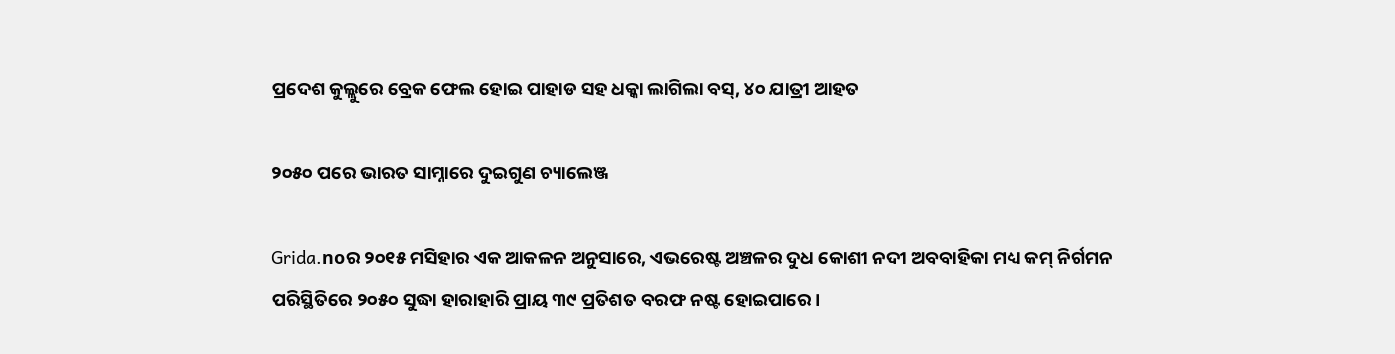ପ୍ରଦେଶ କୁଲ୍ଲୁରେ ବ୍ରେକ ଫେଲ ହୋଇ ପାହାଡ ସହ ଧକ୍କା ଲାଗିଲା ବସ୍, ୪୦ ଯାତ୍ରୀ ଆହତ

୨୦୫୦ ପରେ ଭାରତ ସାମ୍ନାରେ ଦୁଇଗୁଣ ଚ୍ୟାଲେଞ୍ଜ

Grida.noର ୨୦୧୫ ମସିହାର ଏକ ଆକଳନ ଅନୁସାରେ, ଏଭରେଷ୍ଟ ଅଞ୍ଚଳର ଦୁଧ କୋଶୀ ନଦୀ ଅବବାହିକା ମଧ୍ୟ କମ୍ ନିର୍ଗମନ ପରିସ୍ଥିତିରେ ୨୦୫୦ ସୁଦ୍ଧା ହାରାହାରି ପ୍ରାୟ ୩୯ ପ୍ରତିଶତ ବରଫ ନଷ୍ଟ ହୋଇପାରେ।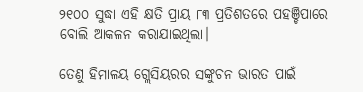୨୧୦୦ ସୁଦ୍ଧା ଏହି କ୍ଷତି ପ୍ରାୟ ୮୩ ପ୍ରତିଶତରେ ପହଞ୍ଚିପାରେ ବୋଲି ଆକଳନ କରାଯାଇଥିଲା।

ତେଣୁ ହିମାଳୟ ଗ୍ଲେସିୟରର ସଙ୍କୁଚନ ଭାରତ ପାଇଁ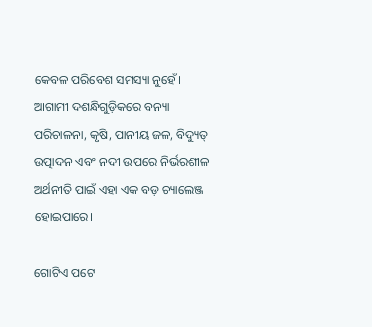କେବଳ ପରିବେଶ ସମସ୍ୟା ନୁହେଁ। ଆଗାମୀ ଦଶନ୍ଧିଗୁଡ଼ିକରେ ବନ୍ୟା ପରିଚାଳନା, କୃଷି, ପାନୀୟ ଜଳ, ବିଦ୍ୟୁତ୍ ଉତ୍ପାଦନ ଏବଂ ନଦୀ ଉପରେ ନିର୍ଭରଶୀଳ ଅର୍ଥନୀତି ପାଇଁ ଏହା ଏକ ବଡ଼ ଚ୍ୟାଲେଞ୍ଜ ହୋଇପାରେ।

ଗୋଟିଏ ପଟେ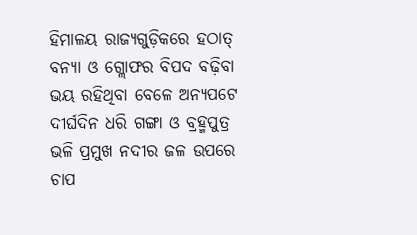ହିମାଳୟ ରାଜ୍ୟଗୁଡ଼ିକରେ ହଠାତ୍ ବନ୍ୟା ଓ ଗ୍ଲୋଫର ବିପଦ ବଢ଼ିବା ଭୟ ରହିଥିବା ବେଳେ ଅନ୍ୟପଟେ ଦୀର୍ଘଦିନ ଧରି ଗଙ୍ଗା ଓ ବ୍ରହ୍ମପୁତ୍ର ଭଳି ପ୍ରମୁଖ ନଦୀର ଜଳ ଉପରେ ଚାପ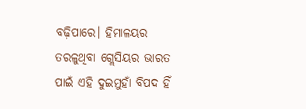ବଢ଼ିପାରେ। ହିମାଳୟର ତରଳୁଥିବା ଗ୍ଲେସିୟର ଭାରତ ପାଇଁ ଏହି ଦୁଇମୁହାଁ ବିପଦ ହିଁ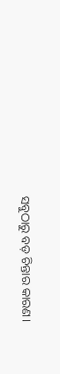ସବୁଠାରୁ ବଡ଼ ଚିନ୍ତାର କାରଣ।